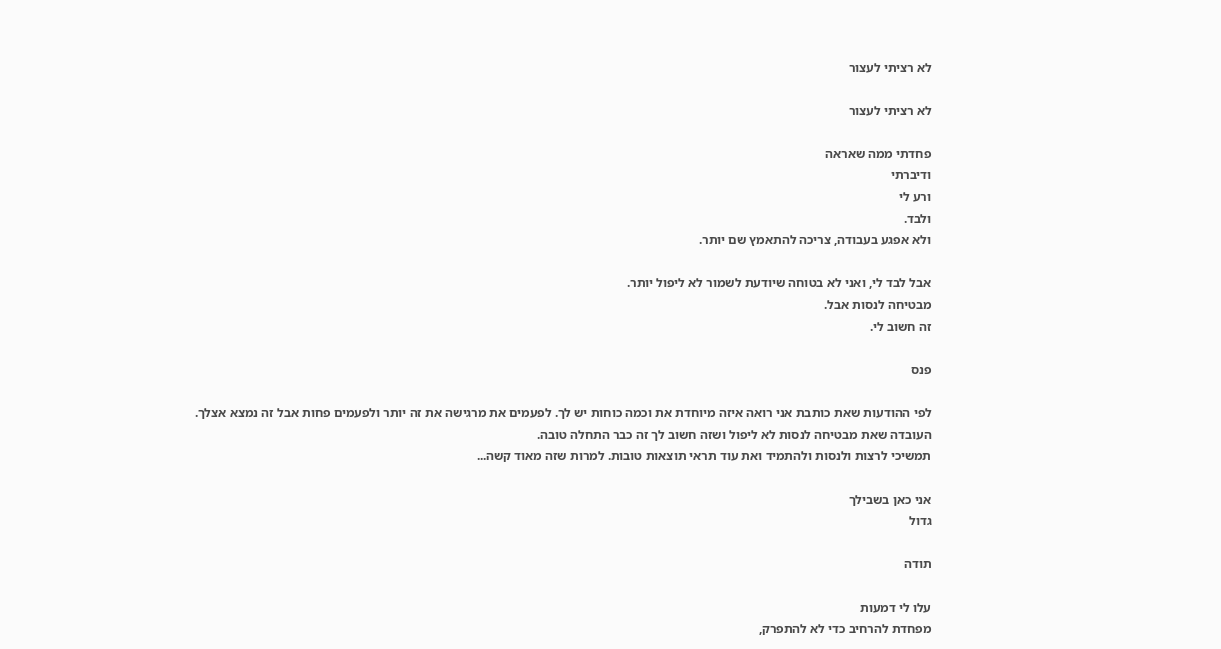לא רציתי לעצור

לא רציתי לעצור

פחדתי ממה שאראה
ודיברתי
ורע לי
ולבד.
ולא אפגע בעבודה, צריכה להתאמץ שם יותר.

אבל לבד לי, ואני לא בטוחה שיודעת לשמור לא ליפול יותר.
מבטיחה לנסות אבל.
זה חשוב לי.

פנס

לפי ההודעות שאת כותבת אני רואה איזה מיוחדת את וכמה כוחות יש לך. לפעמים את מרגישה את זה יותר ולפעמים פחות אבל זה נמצא אצלך.
העובדה שאת מבטיחה לנסות לא ליפול ושזה חשוב לך זה כבר התחלה טובה.
תמשיכי לרצות ולנסות ולהתמיד ואת עוד תראי תוצאות טובות. למרות שזה מאוד קשה...

אני כאן בשבילך
גדול

תודה

עלו לי דמעות
מפחדת להרחיב כדי לא להתפרק,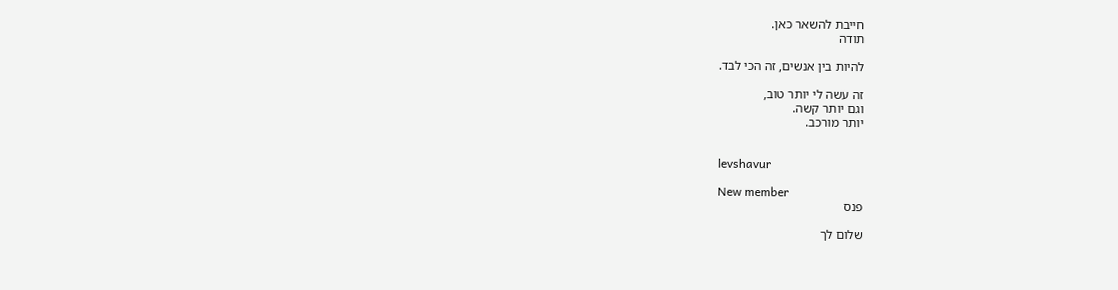חייבת להשאר כאן.
תודה

להיות בין אנשים, זה הכי לבד.

זה עשה לי יותר טוב,
וגם יותר קשה.
יותר מורכב.


levshavur

New member
פנס

שלום לך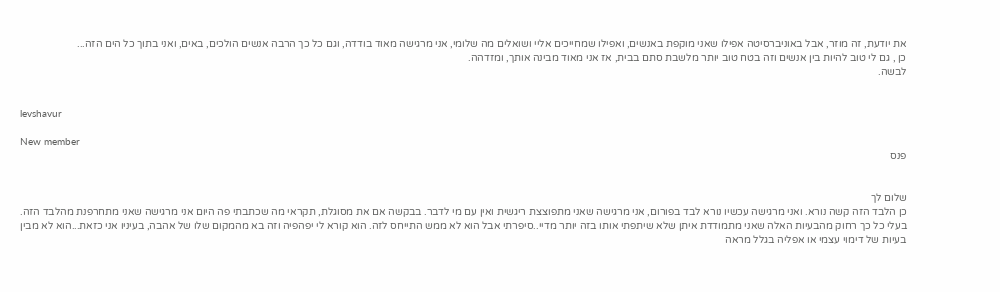את יודעת, זה מוזר, אבל באוניברסיטה אפילו שאני מוקפת באנשים, ואפילו שמחייכים אליי ושואלים מה שלומי, אני מרגישה מאוד בודדה, וגם כל כך הרבה אנשים הולכים, באים, ואני בתוך כל הים הזה...
כן , גם לי טוב להיות בין אנשים וזה בטח טוב יותר מלשבת סתם בבית, אז אני מאוד מבינה אותך, ומזדהה.
לבשה.


levshavur

New member
פנס


שלום לך
כן הלבד הזה קשה נורא. ואני מרגישה עכשיו נורא לבד בפורום, אני מרגישה שאני מתפוצצת ריגשית ואין עם מי לדבר. בבקשה אם את מסוגלת, תקראי מה שכתבתי פה היום אני מרגישה שאני מתחרפנת מהלבד הזה. בעלי כל כך רחוק מהבעיות האלה שאני מתמודדת איתן שלא שיתפתי אותו בזה יותר מדיי..סיפרתי אבל הוא לא ממש התייחס לזה. הוא קורא לי יפהפיה וזה בא מהמקום שלו של אהבה, בעיניו אני כזאת...הוא לא מבין בעיות של דימוי עצמי או אפליה בגלל מראה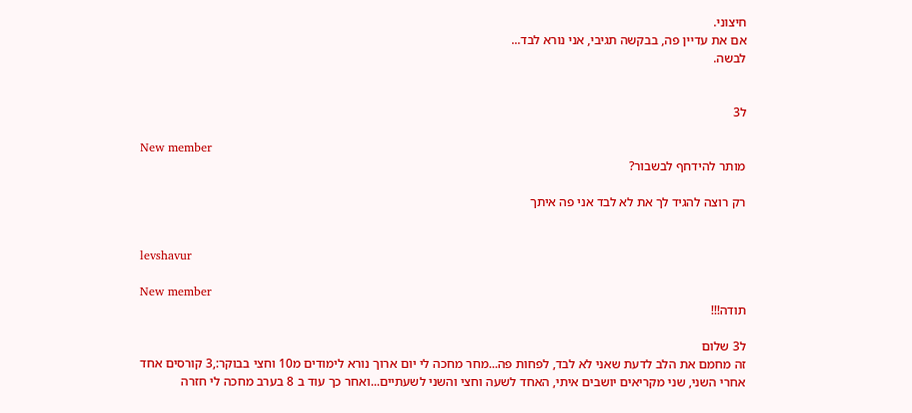חיצוני.
אם את עדיין פה, בבקשה תגיבי, אני נורא לבד...
לבשה.


ל3

New member
מותר להידחף לבשבור?

רק רוצה להגיד לך את לא לבד אני פה איתך


levshavur

New member
תודה!!!

ל3 שלום
זה מחמם את הלב לדעת שאני לא לבד, לפחות פה...מחר מחכה לי יום ארוך נורא לימודים מ10 וחצי בבוקר:,3 קורסים אחד אחרי השני, שני מקריאים יושבים איתי, האחד לשעה וחצי והשני לשעתיים...ואחר כך עוד ב 8 בערב מחכה לי חזרה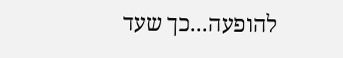להופעה...כך שעד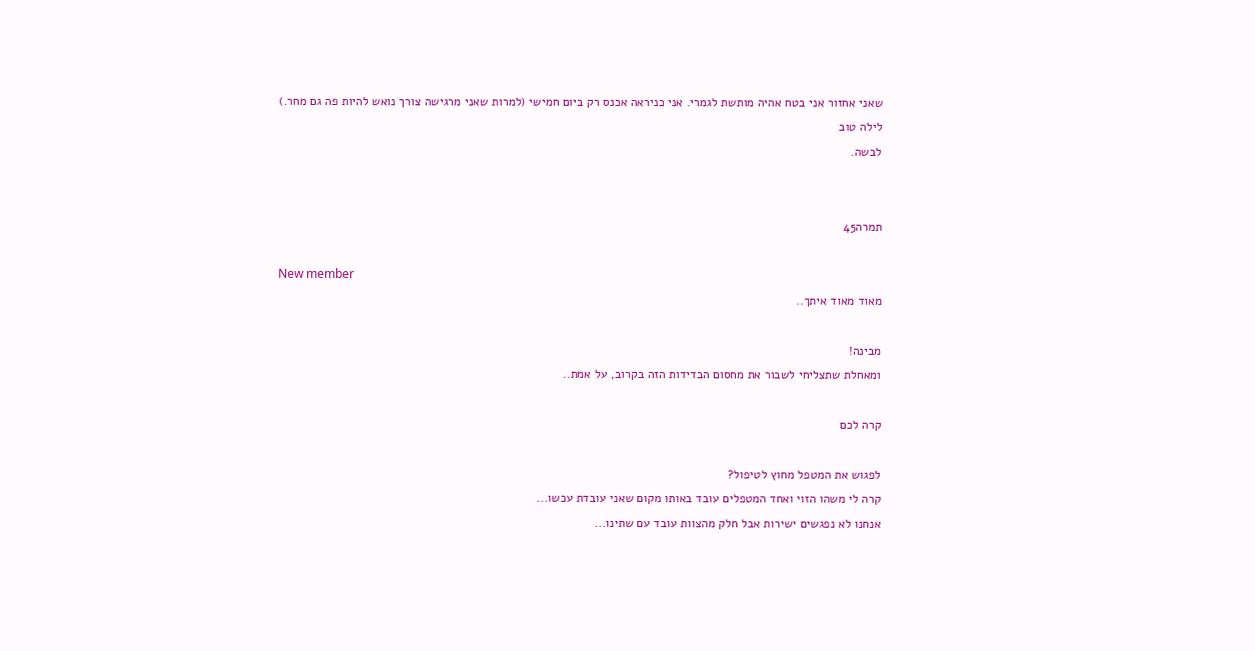שאני אחזור אני בטח אהיה מותשת לגמרי. אני כניראה אכנס רק ביום חמישי (למרות שאני מרגישה צורך נואש להיות פה גם מחר.)
לילה טוב
לבשה.


תמרה45

New member
מאוד מאוד איתך..

מבינה!
ומאחלת שתצליחי לשבור את מחסום הבדידות הזה בקרוב, על אמת..

קרה לכם

לפגוש את המטפל מחוץ לטיפול?
קרה לי משהו הזוי ואחד המטפלים עובד באותו מקום שאני עובדת עכשו...
אנחנו לא נפגשים ישירות אבל חלק מהצוות עובד עם שתינו...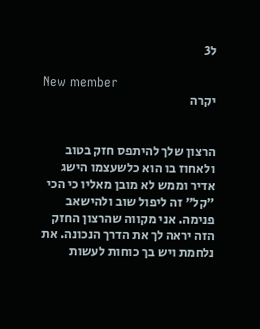ל3

New member
יקרה


הרצון שלך להיתפס חזק בטוב ולאחוז בו הוא כלשעצמו הישג אדיר וממש לא מובן מאליו כי הכי "קל" זה ליפול שוב ולהישאב פנימה. אני מקווה שהרצון החזק הזה יראה לך את הדרך הנכונה. את נלחמת ויש בך כוחות לעשות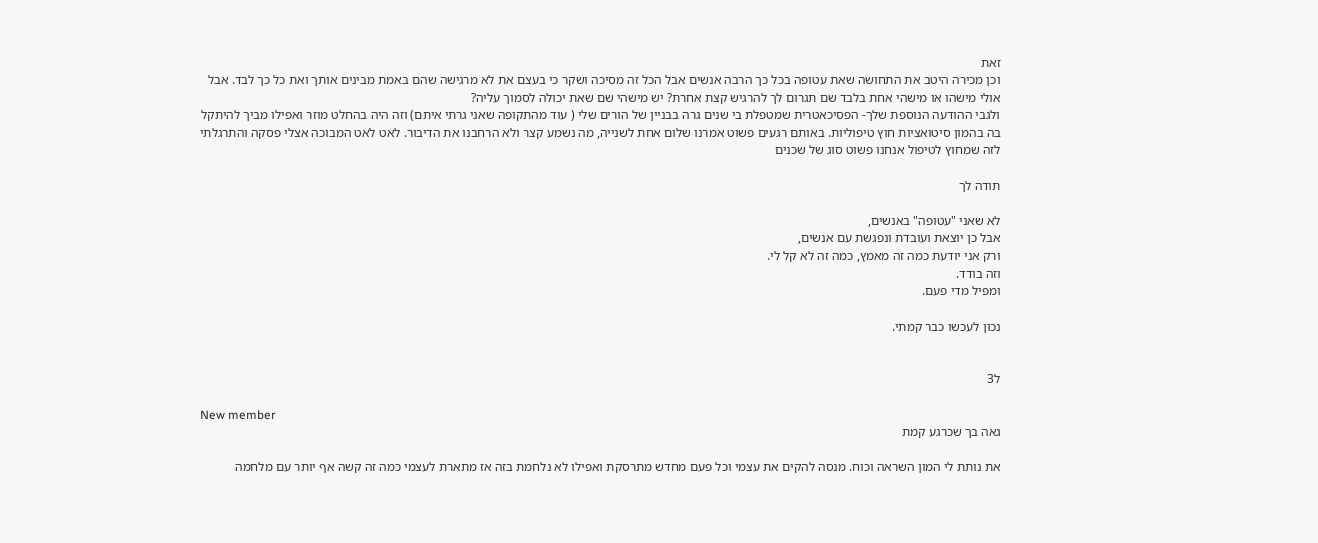זאת
וכן מכירה היטב את התחושה שאת עטופה בכל כך הרבה אנשים אבל הכל זה מסיכה ושקר כי בעצם את לא מרגישה שהם באמת מבינים אותך ואת כל כך לבד. אבל אולי מישהו או מישהי אחת בלבד שם תגרום לך להרגיש קצת אחרת? יש מישהי שם שאת יכולה לסמוך עליה?
ולגבי ההודעה הנוספת שלך- הפסיכאטרית שמטפלת בי שנים גרה בבניין של הורים שלי ( עוד מהתקופה שאני גרתי איתם) וזה היה בהחלט מוזר ואפילו מביך להיתקל בה בהמון סיטואציות חוץ טיפוליות. באותם רגעים פשוט אמרנו שלום אחת לשנייה, מה נשמע קצר ולא הרחבנו את הדיבור. לאט לאט המבוכה אצלי פסקה והתרגלתי לזה שמחוץ לטיפול אנחנו פשוט סוג של שכנים

תודה לך

לא שאני "עטופה" באנשים,
אבל כן יוצאת ועובדת ונפגשת עם אנשים,
ורק אני יודעת כמה זה מאמץ, כמה זה לא קל לי.
וזה בודד.
ומפיל מדי פעם.

נכון לעכשו כבר קמתי.


ל3

New member
גאה בך שכרגע קמת

את נותת לי המון השראה וכוח. מנסה להקים את עצמי וכל פעם מחדש מתרסקת ואפילו לא נלחמת בזה אז מתארת לעצמי כמה זה קשה אף יותר עם מלחמה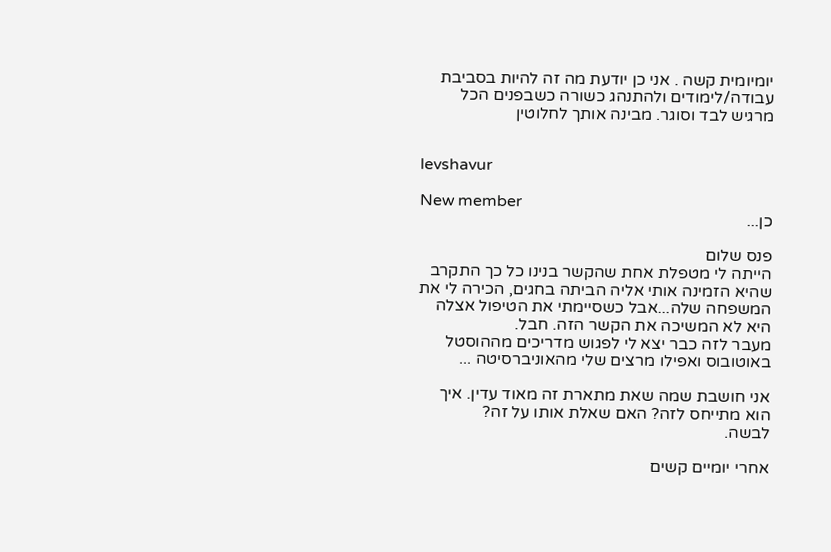יומיומית קשה . אני כן יודעת מה זה להיות בסביבת עבודה/לימודים ולהתנהג כשורה כשבפנים הכל מרגיש לבד וסוגר. מבינה אותך לחלוטין


levshavur

New member
כן...

פנס שלום
הייתה לי מטפלת אחת שהקשר בנינו כל כך התקרב שהיא הזמינה אותי אליה הביתה בחגים, הכירה לי את המשפחה שלה...אבל כשסיימתי את הטיפול אצלה היא לא המשיכה את הקשר הזה. חבל.
מעבר לזה כבר יצא לי לפגוש מדריכים מההוסטל באוטובוס ואפילו מרצים שלי מהאוניברסיטה ...

אני חושבת שמה שאת מתארת זה מאוד עדין. איך הוא מתייחס לזה? האם שאלת אותו על זה?
לבשה.

אחרי יומיים קשים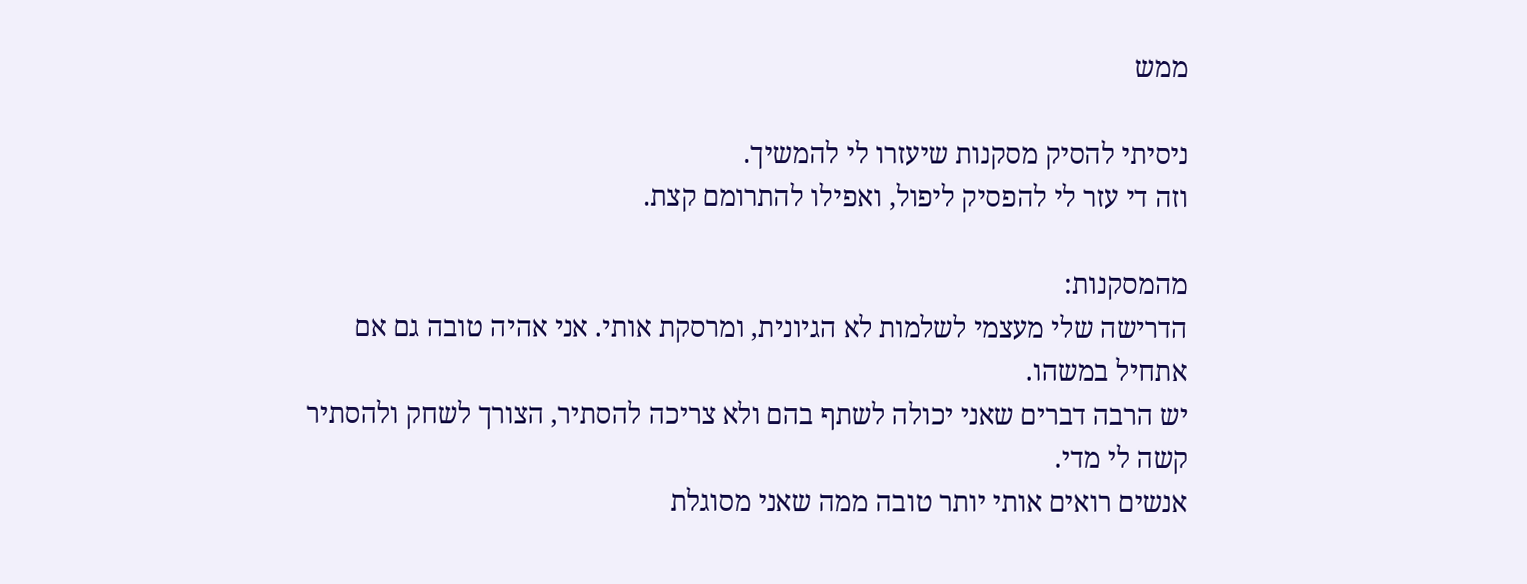ממש

ניסיתי להסיק מסקנות שיעזרו לי להמשיך.
וזה די עזר לי להפסיק ליפול, ואפילו להתרומם קצת.

מהמסקנות:
הדרישה שלי מעצמי לשלמות לא הגיונית, ומרסקת אותי. אני אהיה טובה גם אם אתחיל במשהו.
יש הרבה דברים שאני יכולה לשתף בהם ולא צריכה להסתיר, הצורך לשחק ולהסתיר קשה לי מדי.
אנשים רואים אותי יותר טובה ממה שאני מסוגלת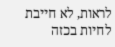לראות, לא חייבת לחיות בכזה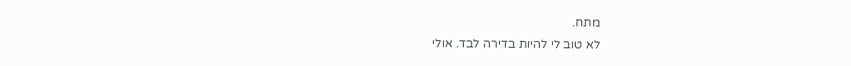מתח.
לא טוב לי להיות בדירה לבד. אולי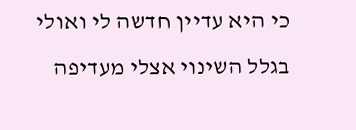כי היא עדיין חדשה לי ואולי בגלל השינוי אצלי מעדיפה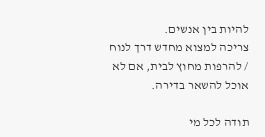להיות בין אנשים.
צריכה למצוא מחדש דרך לנוח / להרפות מחוץ לבית, אם לא אוכל להשאר בדירה.

תודה לכל מי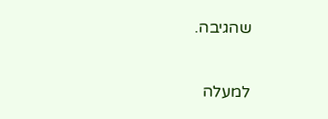שהגיבה.

למעלה